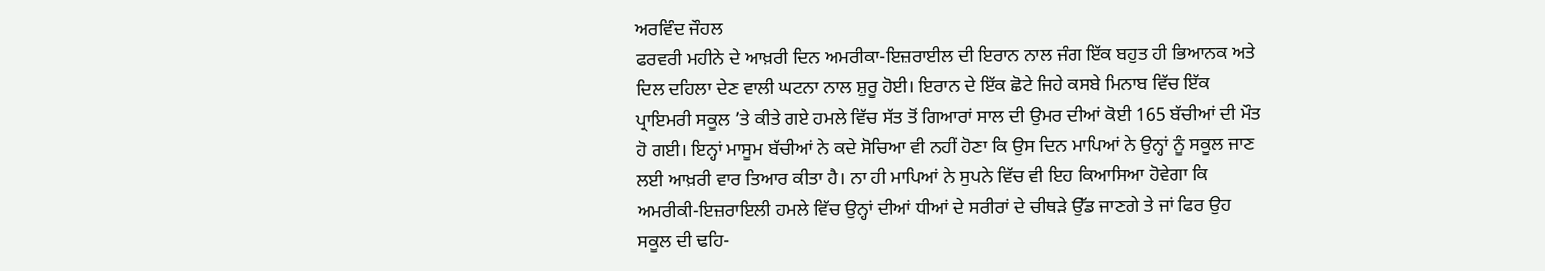ਅਰਵਿੰਦ ਜੌਹਲ
ਫਰਵਰੀ ਮਹੀਨੇ ਦੇ ਆਖ਼ਰੀ ਦਿਨ ਅਮਰੀਕਾ-ਇਜ਼ਰਾਈਲ ਦੀ ਇਰਾਨ ਨਾਲ ਜੰਗ ਇੱਕ ਬਹੁਤ ਹੀ ਭਿਆਨਕ ਅਤੇ ਦਿਲ ਦਹਿਲਾ ਦੇਣ ਵਾਲੀ ਘਟਨਾ ਨਾਲ ਸ਼ੁਰੂ ਹੋਈ। ਇਰਾਨ ਦੇ ਇੱਕ ਛੋਟੇ ਜਿਹੇ ਕਸਬੇ ਮਿਨਾਬ ਵਿੱਚ ਇੱਕ ਪ੍ਰਾਇਮਰੀ ਸਕੂਲ ’ਤੇ ਕੀਤੇ ਗਏ ਹਮਲੇ ਵਿੱਚ ਸੱਤ ਤੋਂ ਗਿਆਰਾਂ ਸਾਲ ਦੀ ਉਮਰ ਦੀਆਂ ਕੋਈ 165 ਬੱਚੀਆਂ ਦੀ ਮੌਤ ਹੋ ਗਈ। ਇਨ੍ਹਾਂ ਮਾਸੂਮ ਬੱਚੀਆਂ ਨੇ ਕਦੇ ਸੋਚਿਆ ਵੀ ਨਹੀਂ ਹੋਣਾ ਕਿ ਉਸ ਦਿਨ ਮਾਪਿਆਂ ਨੇ ਉਨ੍ਹਾਂ ਨੂੰ ਸਕੂਲ ਜਾਣ ਲਈ ਆਖ਼ਰੀ ਵਾਰ ਤਿਆਰ ਕੀਤਾ ਹੈ। ਨਾ ਹੀ ਮਾਪਿਆਂ ਨੇ ਸੁਪਨੇ ਵਿੱਚ ਵੀ ਇਹ ਕਿਆਸਿਆ ਹੋਵੇਗਾ ਕਿ ਅਮਰੀਕੀ-ਇਜ਼ਰਾਇਲੀ ਹਮਲੇ ਵਿੱਚ ਉਨ੍ਹਾਂ ਦੀਆਂ ਧੀਆਂ ਦੇ ਸਰੀਰਾਂ ਦੇ ਚੀਥੜੇ ਉੱਡ ਜਾਣਗੇ ਤੇ ਜਾਂ ਫਿਰ ਉਹ ਸਕੂਲ ਦੀ ਢਹਿ-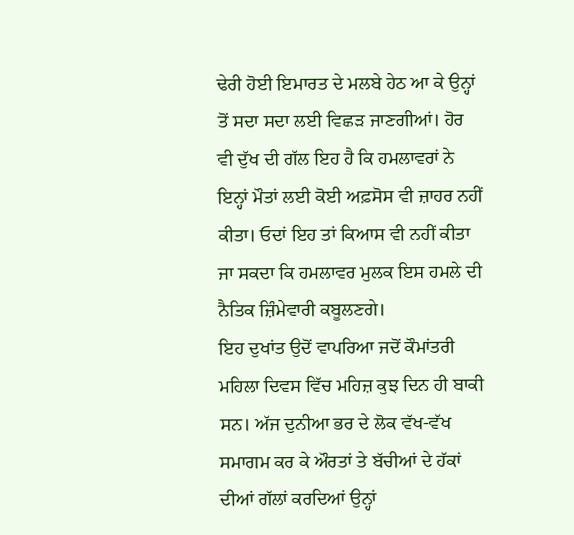ਢੇਰੀ ਹੋਈ ਇਮਾਰਤ ਦੇ ਮਲਬੇ ਹੇਠ ਆ ਕੇ ਉਨ੍ਹਾਂ ਤੋਂ ਸਦਾ ਸਦਾ ਲਈ ਵਿਛੜ ਜਾਣਗੀਆਂ। ਹੋਰ ਵੀ ਦੁੱਖ ਦੀ ਗੱਲ ਇਹ ਹੈ ਕਿ ਹਮਲਾਵਰਾਂ ਨੇ ਇਨ੍ਹਾਂ ਮੌਤਾਂ ਲਈ ਕੋਈ ਅਫ਼ਸੋਸ ਵੀ ਜ਼ਾਹਰ ਨਹੀਂ ਕੀਤਾ। ਓਦਾਂ ਇਹ ਤਾਂ ਕਿਆਸ ਵੀ ਨਹੀਂ ਕੀਤਾ ਜਾ ਸਕਦਾ ਕਿ ਹਮਲਾਵਰ ਮੁਲਕ ਇਸ ਹਮਲੇ ਦੀ ਨੈਤਿਕ ਜ਼ਿੰਮੇਵਾਰੀ ਕਬੂਲਣਗੇ।
ਇਹ ਦੁਖਾਂਤ ਉਦੋਂ ਵਾਪਰਿਆ ਜਦੋਂ ਕੌਮਾਂਤਰੀ ਮਹਿਲਾ ਦਿਵਸ ਵਿੱਚ ਮਹਿਜ਼ ਕੁਝ ਦਿਨ ਹੀ ਬਾਕੀ ਸਨ। ਅੱਜ ਦੁਨੀਆ ਭਰ ਦੇ ਲੋਕ ਵੱਖ-ਵੱਖ ਸਮਾਗਮ ਕਰ ਕੇ ਔਰਤਾਂ ਤੇ ਬੱਚੀਆਂ ਦੇ ਹੱਕਾਂ ਦੀਆਂ ਗੱਲਾਂ ਕਰਦਿਆਂ ਉਨ੍ਹਾਂ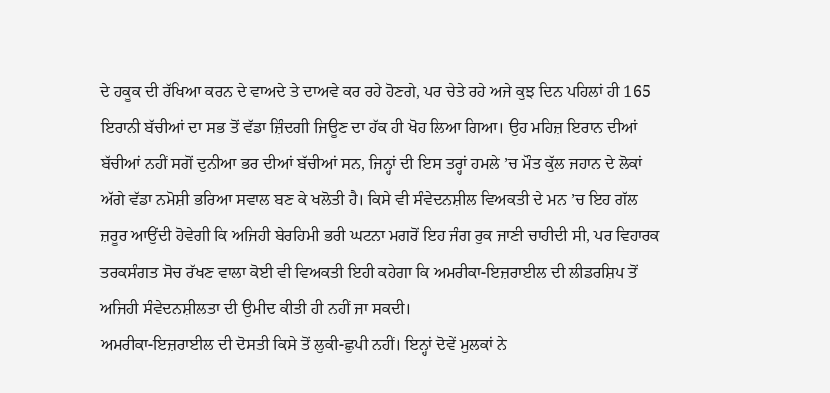ਦੇ ਹਕੂਕ ਦੀ ਰੱਖਿਆ ਕਰਨ ਦੇ ਵਾਅਦੇ ਤੇ ਦਾਅਵੇ ਕਰ ਰਹੇ ਹੋਣਗੇ, ਪਰ ਚੇਤੇ ਰਹੇ ਅਜੇ ਕੁਝ ਦਿਨ ਪਹਿਲਾਂ ਹੀ 165 ਇਰਾਨੀ ਬੱਚੀਆਂ ਦਾ ਸਭ ਤੋਂ ਵੱਡਾ ਜ਼ਿੰਦਗੀ ਜਿਊਣ ਦਾ ਹੱਕ ਹੀ ਖੋਹ ਲਿਆ ਗਿਆ। ਉਹ ਮਹਿਜ਼ ਇਰਾਨ ਦੀਆਂ ਬੱਚੀਆਂ ਨਹੀਂ ਸਗੋਂ ਦੁਨੀਆ ਭਰ ਦੀਆਂ ਬੱਚੀਆਂ ਸਨ, ਜਿਨ੍ਹਾਂ ਦੀ ਇਸ ਤਰ੍ਹਾਂ ਹਮਲੇ ’ਚ ਮੌਤ ਕੁੱਲ ਜਹਾਨ ਦੇ ਲੋਕਾਂ ਅੱਗੇ ਵੱਡਾ ਨਮੋਸ਼ੀ ਭਰਿਆ ਸਵਾਲ ਬਣ ਕੇ ਖਲੋਤੀ ਹੈ। ਕਿਸੇ ਵੀ ਸੰਵੇਦਨਸ਼ੀਲ ਵਿਅਕਤੀ ਦੇ ਮਨ ’ਚ ਇਹ ਗੱਲ ਜ਼ਰੂਰ ਆਉਂਦੀ ਹੋਵੇਗੀ ਕਿ ਅਜਿਹੀ ਬੇਰਹਿਮੀ ਭਰੀ ਘਟਨਾ ਮਗਰੋਂ ਇਹ ਜੰਗ ਰੁਕ ਜਾਣੀ ਚਾਹੀਦੀ ਸੀ, ਪਰ ਵਿਹਾਰਕ ਤਰਕਸੰਗਤ ਸੋਚ ਰੱਖਣ ਵਾਲਾ ਕੋਈ ਵੀ ਵਿਅਕਤੀ ਇਹੀ ਕਹੇਗਾ ਕਿ ਅਮਰੀਕਾ-ਇਜ਼ਰਾਈਲ ਦੀ ਲੀਡਰਸ਼ਿਪ ਤੋਂ ਅਜਿਹੀ ਸੰਵੇਦਨਸ਼ੀਲਤਾ ਦੀ ਉਮੀਦ ਕੀਤੀ ਹੀ ਨਹੀਂ ਜਾ ਸਕਦੀ।
ਅਮਰੀਕਾ-ਇਜ਼ਰਾਈਲ ਦੀ ਦੋਸਤੀ ਕਿਸੇ ਤੋਂ ਲੁਕੀ-ਛੁਪੀ ਨਹੀਂ। ਇਨ੍ਹਾਂ ਦੋਵੇਂ ਮੁਲਕਾਂ ਨੇ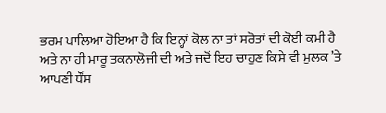ਭਰਮ ਪਾਲਿਆ ਹੋਇਆ ਹੈ ਕਿ ਇਨ੍ਹਾਂ ਕੋਲ ਨਾ ਤਾਂ ਸਰੋਤਾਂ ਦੀ ਕੋਈ ਕਮੀ ਹੈ ਅਤੇ ਨਾ ਹੀ ਮਾਰੂ ਤਕਨਾਲੋਜੀ ਦੀ ਅਤੇ ਜਦੋਂ ਇਹ ਚਾਹੁਣ ਕਿਸੇ ਵੀ ਮੁਲਕ ’ਤੇ ਆਪਣੀ ਧੌਂਸ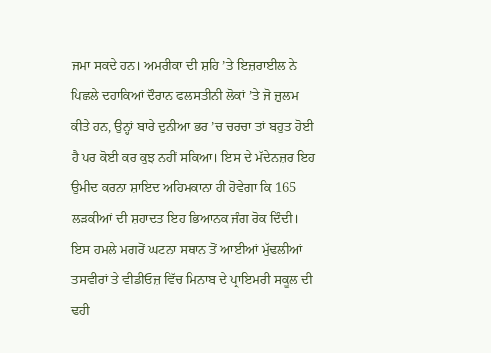ਜਮਾ ਸਕਦੇ ਹਨ। ਅਮਰੀਕਾ ਦੀ ਸ਼ਹਿ ’ਤੇ ਇਜ਼ਰਾਈਲ ਨੇ ਪਿਛਲੇ ਦਹਾਕਿਆਂ ਦੌਰਾਨ ਫਲਸਤੀਨੀ ਲੋਕਾਂ ’ਤੇ ਜੋ ਜ਼ੁਲਮ ਕੀਤੇ ਹਨ, ਉਨ੍ਹਾਂ ਬਾਰੇ ਦੁਨੀਆ ਭਰ ’ਚ ਚਰਚਾ ਤਾਂ ਬਹੁਤ ਹੋਈ ਹੈ ਪਰ ਕੋਈ ਕਰ ਕੁਝ ਨਹੀਂ ਸਕਿਆ। ਇਸ ਦੇ ਮੱਦੇਨਜ਼ਰ ਇਹ ਉਮੀਦ ਕਰਨਾ ਸ਼ਾਇਦ ਅਹਿਮਕਾਨਾ ਹੀ ਹੋਵੇਗਾ ਕਿ 165 ਲੜਕੀਆਂ ਦੀ ਸ਼ਹਾਦਤ ਇਹ ਭਿਆਨਕ ਜੰਗ ਰੋਕ ਦਿੰਦੀ।
ਇਸ ਹਮਲੇ ਮਗਰੋਂ ਘਟਨਾ ਸਥਾਨ ਤੋਂ ਆਈਆਂ ਮੁੱਢਲੀਆਂ ਤਸਵੀਰਾਂ ਤੇ ਵੀਡੀਓਜ਼ ਵਿੱਚ ਮਿਨਾਬ ਦੇ ਪ੍ਰਾਇਮਰੀ ਸਕੂਲ ਦੀ ਢਹੀ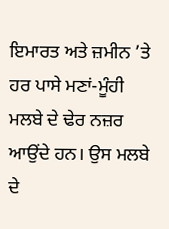ਇਮਾਰਤ ਅਤੇ ਜ਼ਮੀਨ ’ਤੇ ਹਰ ਪਾਸੇ ਮਣਾਂ-ਮੂੰਹੀ ਮਲਬੇ ਦੇ ਢੇਰ ਨਜ਼ਰ ਆਉਂਦੇ ਹਨ। ਉਸ ਮਲਬੇ ਦੇ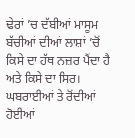ਢੇਰਾਂ ’ਚ ਦੱਬੀਆਂ ਮਾਸੂਮ ਬੱਚੀਆਂ ਦੀਆਂ ਲਾਸ਼ਾਂ ’ਚੋਂ ਕਿਸੇ ਦਾ ਹੱਥ ਨਜ਼ਰ ਪੈਂਦਾ ਹੈ ਅਤੇ ਕਿਸੇ ਦਾ ਸਿਰ। ਘਬਰਾਈਆਂ ਤੇ ਰੋਂਦੀਆਂ ਹੋਈਆਂ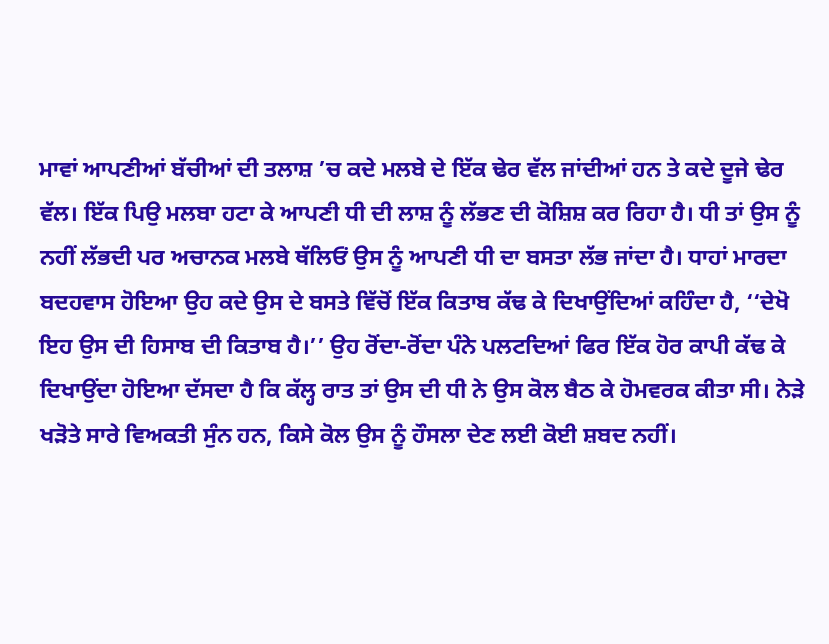ਮਾਵਾਂ ਆਪਣੀਆਂ ਬੱਚੀਆਂ ਦੀ ਤਲਾਸ਼ ’ਚ ਕਦੇ ਮਲਬੇ ਦੇ ਇੱਕ ਢੇਰ ਵੱਲ ਜਾਂਦੀਆਂ ਹਨ ਤੇ ਕਦੇ ਦੂਜੇ ਢੇਰ ਵੱਲ। ਇੱਕ ਪਿਉ ਮਲਬਾ ਹਟਾ ਕੇ ਆਪਣੀ ਧੀ ਦੀ ਲਾਸ਼ ਨੂੰ ਲੱਭਣ ਦੀ ਕੋਸ਼ਿਸ਼ ਕਰ ਰਿਹਾ ਹੈ। ਧੀ ਤਾਂ ਉਸ ਨੂੰ ਨਹੀਂ ਲੱਭਦੀ ਪਰ ਅਚਾਨਕ ਮਲਬੇ ਥੱਲਿਓਂ ਉਸ ਨੂੰ ਆਪਣੀ ਧੀ ਦਾ ਬਸਤਾ ਲੱਭ ਜਾਂਦਾ ਹੈ। ਧਾਹਾਂ ਮਾਰਦਾ ਬਦਹਵਾਸ ਹੋਇਆ ਉਹ ਕਦੇ ਉਸ ਦੇ ਬਸਤੇ ਵਿੱਚੋਂ ਇੱਕ ਕਿਤਾਬ ਕੱਢ ਕੇ ਦਿਖਾਉਂਦਿਆਂ ਕਹਿੰਦਾ ਹੈ, ‘‘ਦੇਖੋ ਇਹ ਉਸ ਦੀ ਹਿਸਾਬ ਦੀ ਕਿਤਾਬ ਹੈ।’’ ਉਹ ਰੋਂਦਾ-ਰੋਂਦਾ ਪੰਨੇ ਪਲਟਦਿਆਂ ਫਿਰ ਇੱਕ ਹੋਰ ਕਾਪੀ ਕੱਢ ਕੇ ਦਿਖਾਉਂਦਾ ਹੋਇਆ ਦੱਸਦਾ ਹੈ ਕਿ ਕੱਲ੍ਹ ਰਾਤ ਤਾਂ ਉਸ ਦੀ ਧੀ ਨੇ ਉਸ ਕੋਲ ਬੈਠ ਕੇ ਹੋਮਵਰਕ ਕੀਤਾ ਸੀ। ਨੇੜੇ ਖੜੋਤੇ ਸਾਰੇ ਵਿਅਕਤੀ ਸੁੰਨ ਹਨ, ਕਿਸੇ ਕੋਲ ਉਸ ਨੂੰ ਹੌਸਲਾ ਦੇਣ ਲਈ ਕੋਈ ਸ਼ਬਦ ਨਹੀਂ।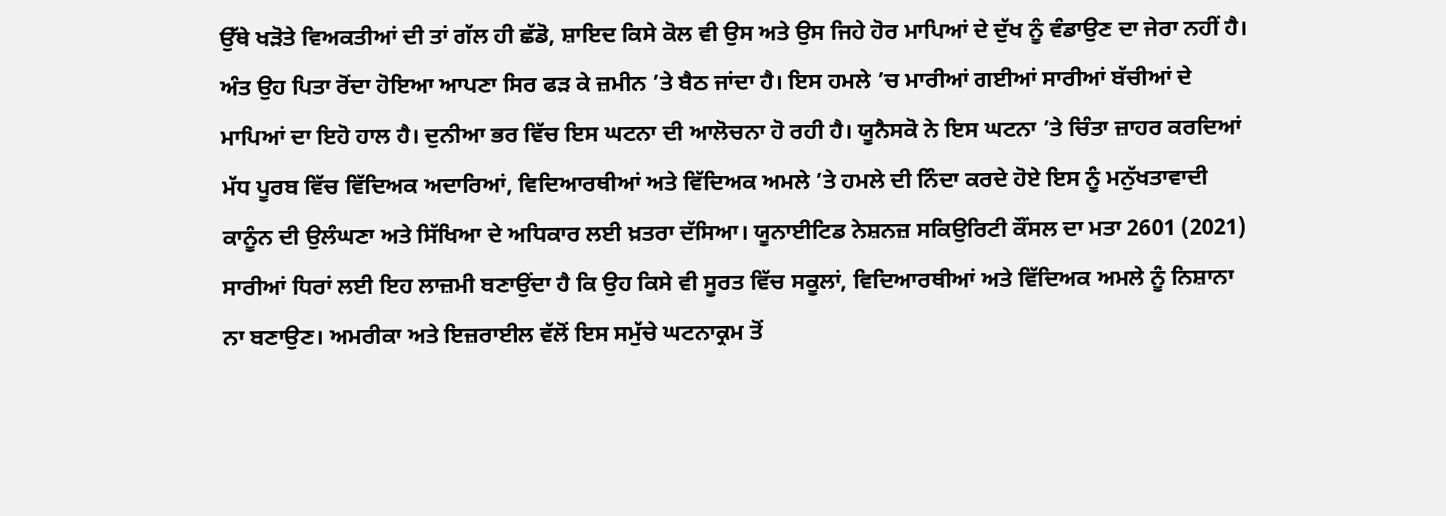ਉੱਥੇ ਖੜੋਤੇ ਵਿਅਕਤੀਆਂ ਦੀ ਤਾਂ ਗੱਲ ਹੀ ਛੱਡੋ, ਸ਼ਾਇਦ ਕਿਸੇ ਕੋਲ ਵੀ ਉਸ ਅਤੇ ਉਸ ਜਿਹੇ ਹੋਰ ਮਾਪਿਆਂ ਦੇ ਦੁੱਖ ਨੂੰ ਵੰਡਾਉਣ ਦਾ ਜੇਰਾ ਨਹੀਂ ਹੈ। ਅੰਤ ਉਹ ਪਿਤਾ ਰੋਂਦਾ ਹੋਇਆ ਆਪਣਾ ਸਿਰ ਫੜ ਕੇ ਜ਼ਮੀਨ ’ਤੇ ਬੈਠ ਜਾਂਦਾ ਹੈ। ਇਸ ਹਮਲੇ ’ਚ ਮਾਰੀਆਂ ਗਈਆਂ ਸਾਰੀਆਂ ਬੱਚੀਆਂ ਦੇ ਮਾਪਿਆਂ ਦਾ ਇਹੋ ਹਾਲ ਹੈ। ਦੁਨੀਆ ਭਰ ਵਿੱਚ ਇਸ ਘਟਨਾ ਦੀ ਆਲੋਚਨਾ ਹੋ ਰਹੀ ਹੈ। ਯੂਨੈਸਕੋ ਨੇ ਇਸ ਘਟਨਾ ’ਤੇ ਚਿੰਤਾ ਜ਼ਾਹਰ ਕਰਦਿਆਂ ਮੱਧ ਪੂਰਬ ਵਿੱਚ ਵਿੱਦਿਅਕ ਅਦਾਰਿਆਂ, ਵਿਦਿਆਰਥੀਆਂ ਅਤੇ ਵਿੱਦਿਅਕ ਅਮਲੇ ’ਤੇ ਹਮਲੇ ਦੀ ਨਿੰਦਾ ਕਰਦੇ ਹੋਏ ਇਸ ਨੂੰ ਮਨੁੱਖਤਾਵਾਦੀ ਕਾਨੂੰਨ ਦੀ ਉਲੰਘਣਾ ਅਤੇ ਸਿੱਖਿਆ ਦੇ ਅਧਿਕਾਰ ਲਈ ਖ਼ਤਰਾ ਦੱਸਿਆ। ਯੂਨਾਈਟਿਡ ਨੇਸ਼ਨਜ਼ ਸਕਿਉਰਿਟੀ ਕੌਂਸਲ ਦਾ ਮਤਾ 2601 (2021) ਸਾਰੀਆਂ ਧਿਰਾਂ ਲਈ ਇਹ ਲਾਜ਼ਮੀ ਬਣਾਉਂਦਾ ਹੈ ਕਿ ਉਹ ਕਿਸੇ ਵੀ ਸੂਰਤ ਵਿੱਚ ਸਕੂਲਾਂ, ਵਿਦਿਆਰਥੀਆਂ ਅਤੇ ਵਿੱਦਿਅਕ ਅਮਲੇ ਨੂੰ ਨਿਸ਼ਾਨਾ ਨਾ ਬਣਾਉਣ। ਅਮਰੀਕਾ ਅਤੇ ਇਜ਼ਰਾਈਲ ਵੱਲੋਂ ਇਸ ਸਮੁੱਚੇ ਘਟਨਾਕ੍ਰਮ ਤੋਂ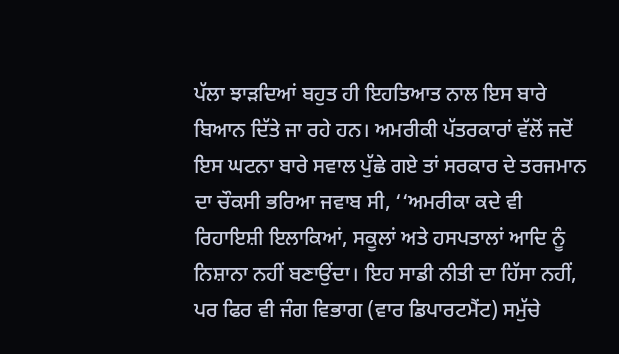ਪੱਲਾ ਝਾੜਦਿਆਂ ਬਹੁਤ ਹੀ ਇਹਤਿਆਤ ਨਾਲ ਇਸ ਬਾਰੇ ਬਿਆਨ ਦਿੱਤੇ ਜਾ ਰਹੇ ਹਨ। ਅਮਰੀਕੀ ਪੱਤਰਕਾਰਾਂ ਵੱਲੋਂ ਜਦੋਂ ਇਸ ਘਟਨਾ ਬਾਰੇ ਸਵਾਲ ਪੁੱਛੇ ਗਏ ਤਾਂ ਸਰਕਾਰ ਦੇ ਤਰਜਮਾਨ ਦਾ ਚੌਕਸੀ ਭਰਿਆ ਜਵਾਬ ਸੀ, ‘‘ਅਮਰੀਕਾ ਕਦੇ ਵੀ ਰਿਹਾਇਸ਼ੀ ਇਲਾਕਿਆਂ, ਸਕੂਲਾਂ ਅਤੇ ਹਸਪਤਾਲਾਂ ਆਦਿ ਨੂੰ ਨਿਸ਼ਾਨਾ ਨਹੀਂ ਬਣਾਉਂਦਾ। ਇਹ ਸਾਡੀ ਨੀਤੀ ਦਾ ਹਿੱਸਾ ਨਹੀਂ, ਪਰ ਫਿਰ ਵੀ ਜੰਗ ਵਿਭਾਗ (ਵਾਰ ਡਿਪਾਰਟਮੈਂਟ) ਸਮੁੱਚੇ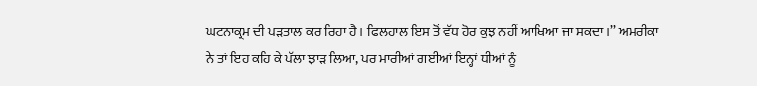ਘਟਨਾਕ੍ਰਮ ਦੀ ਪੜਤਾਲ ਕਰ ਰਿਹਾ ਹੈ। ਫਿਲਹਾਲ ਇਸ ਤੋਂ ਵੱਧ ਹੋਰ ਕੁਝ ਨਹੀਂ ਆਖਿਆ ਜਾ ਸਕਦਾ।’’ ਅਮਰੀਕਾ ਨੇ ਤਾਂ ਇਹ ਕਹਿ ਕੇ ਪੱਲਾ ਝਾੜ ਲਿਆ, ਪਰ ਮਾਰੀਆਂ ਗਈਆਂ ਇਨ੍ਹਾਂ ਧੀਆਂ ਨੂੰ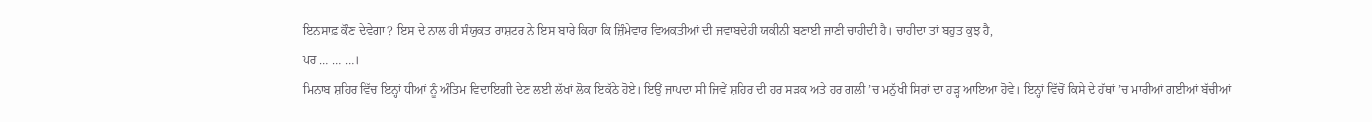ਇਨਸਾਫ਼ ਕੌਣ ਦੇਵੇਗਾ? ਇਸ ਦੇ ਨਾਲ ਹੀ ਸੰਯੁਕਤ ਰਾਸ਼ਟਰ ਨੇ ਇਸ ਬਾਰੇ ਕਿਹਾ ਕਿ ਜ਼ਿੰਮੇਵਾਰ ਵਿਅਕਤੀਆਂ ਦੀ ਜਵਾਬਦੇਹੀ ਯਕੀਨੀ ਬਣਾਈ ਜਾਣੀ ਚਾਹੀਦੀ ਹੈ। ਚਾਹੀਦਾ ਤਾਂ ਬਹੁਤ ਕੁਝ ਹੈ,
ਪਰ … … …।
ਮਿਨਾਬ ਸ਼ਹਿਰ ਵਿੱਚ ਇਨ੍ਹਾਂ ਧੀਆਂ ਨੂੰ ਅੰਤਿਮ ਵਿਦਾਇਗੀ ਦੇਣ ਲਈ ਲੱਖਾਂ ਲੋਕ ਇਕੱਠੇ ਹੋਏ। ਇਉਂ ਜਾਪਦਾ ਸੀ ਜਿਵੇਂ ਸ਼ਹਿਰ ਦੀ ਹਰ ਸੜਕ ਅਤੇ ਹਰ ਗਲੀ ’ਚ ਮਨੁੱਖੀ ਸਿਰਾਂ ਦਾ ਹੜ੍ਹ ਆਇਆ ਹੋਵੇ। ਇਨ੍ਹਾਂ ਵਿੱਚੋਂ ਕਿਸੇ ਦੇ ਹੱਥਾਂ ’ਚ ਮਾਰੀਆਂ ਗਈਆਂ ਬੱਚੀਆਂ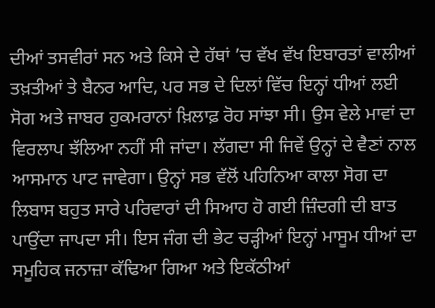ਦੀਆਂ ਤਸਵੀਰਾਂ ਸਨ ਅਤੇ ਕਿਸੇ ਦੇ ਹੱਥਾਂ ’ਚ ਵੱਖ ਵੱਖ ਇਬਾਰਤਾਂ ਵਾਲੀਆਂ ਤਖ਼ਤੀਆਂ ਤੇ ਬੈਨਰ ਆਦਿ, ਪਰ ਸਭ ਦੇ ਦਿਲਾਂ ਵਿੱਚ ਇਨ੍ਹਾਂ ਧੀਆਂ ਲਈ ਸੋਗ ਅਤੇ ਜਾਬਰ ਹੁਕਮਰਾਨਾਂ ਖ਼ਿਲਾਫ਼ ਰੋਹ ਸਾਂਝਾ ਸੀ। ਉਸ ਵੇਲੇ ਮਾਵਾਂ ਦਾ ਵਿਰਲਾਪ ਝੱਲਿਆ ਨਹੀਂ ਸੀ ਜਾਂਦਾ। ਲੱਗਦਾ ਸੀ ਜਿਵੇਂ ਉਨ੍ਹਾਂ ਦੇ ਵੈਣਾਂ ਨਾਲ ਆਸਮਾਨ ਪਾਟ ਜਾਵੇਗਾ। ਉਨ੍ਹਾਂ ਸਭ ਵੱਲੋਂ ਪਹਿਨਿਆ ਕਾਲਾ ਸੋਗ ਦਾ ਲਿਬਾਸ ਬਹੁਤ ਸਾਰੇ ਪਰਿਵਾਰਾਂ ਦੀ ਸਿਆਹ ਹੋ ਗਈ ਜ਼ਿੰਦਗੀ ਦੀ ਬਾਤ ਪਾਉਂਦਾ ਜਾਪਦਾ ਸੀ। ਇਸ ਜੰਗ ਦੀ ਭੇਟ ਚੜ੍ਹੀਆਂ ਇਨ੍ਹਾਂ ਮਾਸੂਮ ਧੀਆਂ ਦਾ ਸਮੂਹਿਕ ਜਨਾਜ਼ਾ ਕੱਢਿਆ ਗਿਆ ਅਤੇ ਇਕੱਠੀਆਂ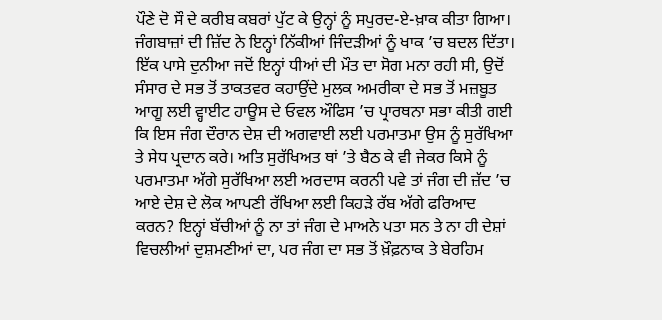ਪੌਣੇ ਦੋ ਸੌ ਦੇ ਕਰੀਬ ਕਬਰਾਂ ਪੁੱਟ ਕੇ ਉਨ੍ਹਾਂ ਨੂੰ ਸਪੁਰਦ-ਏ-ਖ਼ਾਕ ਕੀਤਾ ਗਿਆ। ਜੰਗਬਾਜ਼ਾਂ ਦੀ ਜ਼ਿੱਦ ਨੇ ਇਨ੍ਹਾਂ ਨਿੱਕੀਆਂ ਜਿੰਦੜੀਆਂ ਨੂੰ ਖਾਕ ’ਚ ਬਦਲ ਦਿੱਤਾ।
ਇੱਕ ਪਾਸੇ ਦੁਨੀਆ ਜਦੋਂ ਇਨ੍ਹਾਂ ਧੀਆਂ ਦੀ ਮੌਤ ਦਾ ਸੋਗ ਮਨਾ ਰਹੀ ਸੀ, ਉਦੋਂ ਸੰਸਾਰ ਦੇ ਸਭ ਤੋਂ ਤਾਕਤਵਰ ਕਹਾਉਂਦੇ ਮੁਲਕ ਅਮਰੀਕਾ ਦੇ ਸਭ ਤੋਂ ਮਜ਼ਬੂਤ ਆਗੂ ਲਈ ਵ੍ਹਾਈਟ ਹਾਊਸ ਦੇ ਓਵਲ ਔਫਿਸ ’ਚ ਪ੍ਰਾਰਥਨਾ ਸਭਾ ਕੀਤੀ ਗਈ ਕਿ ਇਸ ਜੰਗ ਦੌਰਾਨ ਦੇਸ਼ ਦੀ ਅਗਵਾਈ ਲਈ ਪਰਮਾਤਮਾ ਉਸ ਨੂੰ ਸੁਰੱਖਿਆ ਤੇ ਸੇਧ ਪ੍ਰਦਾਨ ਕਰੇ। ਅਤਿ ਸੁਰੱਖਿਅਤ ਥਾਂ ’ਤੇ ਬੈਠ ਕੇ ਵੀ ਜੇਕਰ ਕਿਸੇ ਨੂੰ ਪਰਮਾਤਮਾ ਅੱਗੇ ਸੁਰੱਖਿਆ ਲਈ ਅਰਦਾਸ ਕਰਨੀ ਪਵੇ ਤਾਂ ਜੰਗ ਦੀ ਜ਼ੱਦ ’ਚ ਆਏ ਦੇਸ਼ ਦੇ ਲੋਕ ਆਪਣੀ ਰੱਖਿਆ ਲਈ ਕਿਹੜੇ ਰੱਬ ਅੱਗੇ ਫਰਿਆਦ ਕਰਨ? ਇਨ੍ਹਾਂ ਬੱਚੀਆਂ ਨੂੰ ਨਾ ਤਾਂ ਜੰਗ ਦੇ ਮਾਅਨੇ ਪਤਾ ਸਨ ਤੇ ਨਾ ਹੀ ਦੇਸ਼ਾਂ ਵਿਚਲੀਆਂ ਦੁਸ਼ਮਣੀਆਂ ਦਾ, ਪਰ ਜੰਗ ਦਾ ਸਭ ਤੋਂ ਖ਼ੌਫ਼ਨਾਕ ਤੇ ਬੇਰਹਿਮ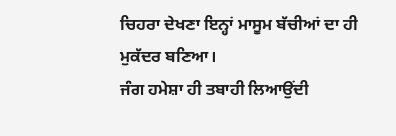ਚਿਹਰਾ ਦੇਖਣਾ ਇਨ੍ਹਾਂ ਮਾਸੂਮ ਬੱਚੀਆਂ ਦਾ ਹੀ ਮੁਕੱਦਰ ਬਣਿਆ।
ਜੰਗ ਹਮੇਸ਼ਾ ਹੀ ਤਬਾਹੀ ਲਿਆਉਂਦੀ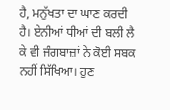ਹੈ, ਮਨੁੱਖਤਾ ਦਾ ਘਾਣ ਕਰਦੀ ਹੈ। ਏਨੀਆਂ ਧੀਆਂ ਦੀ ਬਲੀ ਲੈ ਕੇ ਵੀ ਜੰਗਬਾਜ਼ਾਂ ਨੇ ਕੋਈ ਸਬਕ ਨਹੀਂ ਸਿੱਖਿਆ। ਹੁਣ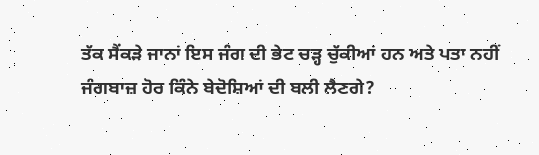ਤੱਕ ਸੈਂਕੜੇ ਜਾਨਾਂ ਇਸ ਜੰਗ ਦੀ ਭੇਟ ਚੜ੍ਹ ਚੁੱਕੀਆਂ ਹਨ ਅਤੇ ਪਤਾ ਨਹੀਂ ਜੰਗਬਾਜ਼ ਹੋਰ ਕਿੰਨੇ ਬੇਦੋਸ਼ਿਆਂ ਦੀ ਬਲੀ ਲੈਣਗੇ?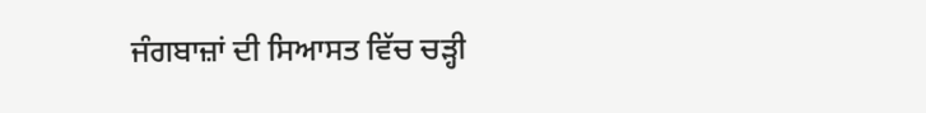ਜੰਗਬਾਜ਼ਾਂ ਦੀ ਸਿਆਸਤ ਵਿੱਚ ਚੜ੍ਹੀ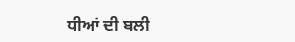ਧੀਆਂ ਦੀ ਬਲੀ